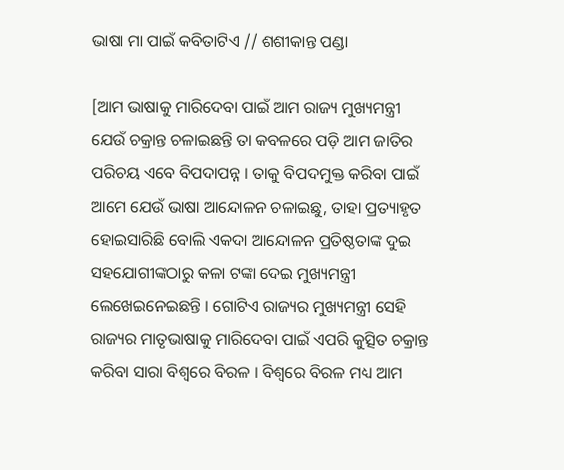ଭାଷା ମା ପାଇଁ କବିତାଟିଏ // ଶଶୀକାନ୍ତ ପଣ୍ଡା

[ଆମ ଭାଷାକୁ ମାରିଦେବା ପାଇଁ ଆମ ରାଜ୍ୟ ମୁଖ୍ୟମନ୍ତ୍ରୀ ଯେଉଁ ଚକ୍ରାନ୍ତ ଚଳାଇଛନ୍ତି ତା କବଳରେ ପଡ଼ି ଆମ ଜାତିର ପରିଚୟ ଏବେ ବିପଦାପନ୍ନ । ତାକୁ ବିପଦମୁକ୍ତ କରିବା ପାଇଁ ଆମେ ଯେଉଁ ଭାଷା ଆନ୍ଦୋଳନ ଚଳାଇଛୁ, ତାହା ପ୍ରତ୍ୟାହୃତ ହୋଇସାରିଛି ବୋଲି ଏକଦା ଆନ୍ଦୋଳନ ପ୍ରତିଷ୍ଠତାଙ୍କ ଦୁଇ ସହଯୋଗୀଙ୍କଠାରୁ କଳା ଟଙ୍କା ଦେଇ ମୁଖ୍ୟମନ୍ତ୍ରୀ ଲେଖେଇନେଇଛନ୍ତି । ଗୋଟିଏ ରାଜ୍ୟର ମୁଖ୍ୟମନ୍ତ୍ରୀ ସେହି ରାଜ୍ୟର ମାତୃଭାଷାକୁ ମାରିଦେବା ପାଇଁ ଏପରି କୁତ୍ସିତ ଚକ୍ରାନ୍ତ କରିବା ସାରା ବିଶ୍ବରେ ବିରଳ । ବିଶ୍ବରେ ବିରଳ ମଧ୍ୟ ଆମ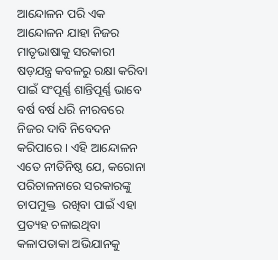ଆନ୍ଦୋଳନ ପରି ଏକ ଆନ୍ଦୋଳନ ଯାହା ନିଜର ମାତୃଭାଷାକୁ ସରକାରୀ ଷଡ଼ଯନ୍ତ୍ର କବଳରୁ ରକ୍ଷା କରିବା ପାଇଁ ସଂପୂର୍ଣ୍ଣ ଶାନ୍ତିପୂର୍ଣ୍ଣ ଭାବେ ବର୍ଷ ବର୍ଷ ଧରି ନୀରବରେ ନିଜର ଦାବି ନିବେଦନ କରିପାରେ । ଏହି ଆନ୍ଦୋଳନ ଏତେ ନୀତିନିଷ୍ଠ ଯେ, କରୋନା ପରିଚାଳନାରେ ସରକାରଙ୍କୁ ଚାପମୁକ୍ତ  ରଖିବା ପାଇଁ ଏହା ପ୍ରତ୍ୟହ ଚଳାଇଥିବା କଳାପତାକା ଅଭିଯାନକୁ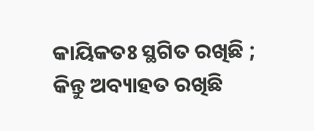କାୟିକତଃ ସ୍ଥଗିତ ରଖିଛି ; କିନ୍ତୁ ଅବ୍ୟାହତ ରଖିଛି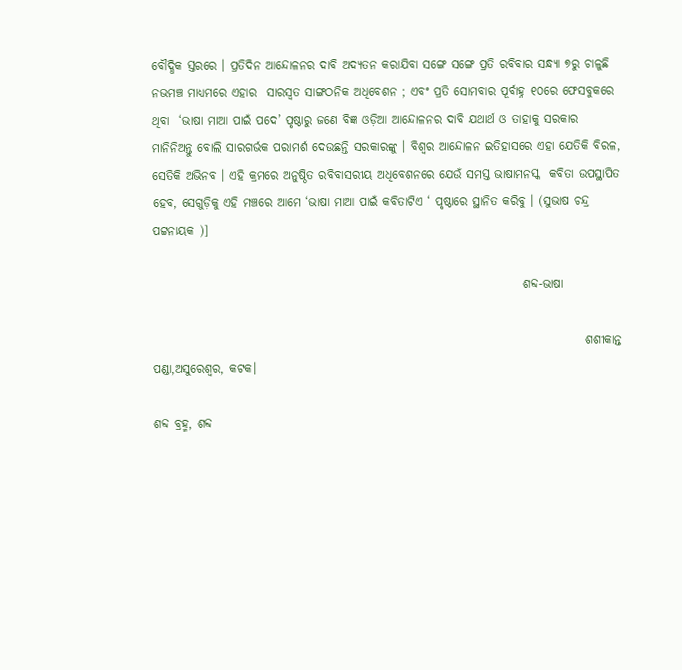ବୌଦ୍ଧିକ ସ୍ତରରେ । ପ୍ରତିଦିନ ଆନ୍ଦୋଳନର ଦାବି ଅଦ୍ୟତନ କରାଯିବା ସଙ୍ଗେ ସଙ୍ଗେ ପ୍ରତି ରବିବାର ସନ୍ଧ୍ୟା ୭ରୁ ଚାଳୁଛି ନଭମଞ୍ଚ ମାଧ୍ୟମରେ ଏହାର  ସାରସ୍ଵତ ସାଙ୍ଗଠନିକ ଅଧିବେଶନ ; ଏବଂ ପ୍ରତି ସୋମବାର ପୂର୍ବାହ୍ନ ୧୦ରେ ଫେସବୁକରେ ଥିବା  ‘ଭାଷା ମାଆ ପାଇଁ ପଦେ’ ପୃଷ୍ଠାରୁ ଜଣେ ବିଜ୍ଞ ଓଡ଼ିଆ ଆନ୍ଦୋଳନର ଦାବି ଯଥାର୍ଥ ଓ ତାହାକୁ ସରକାର ମାନିନିଅନ୍ତୁ ବୋଲି ସାରଗର୍ଭକ ପରାମର୍ଶ ଦେଉଛନ୍ତି ସରକାରଙ୍କୁ । ବିଶ୍ଵର ଆନ୍ଦୋଳନ ଇତିହାସରେ ଏହା ଯେତିକି ବିରଳ, ସେତିକି ଅଭିନବ । ଏହି କ୍ରମରେ ଅନୁଷ୍ଠିତ ରବିବାସରୀୟ ଅଧିବେଶନରେ ଯେଉଁ ସମସ୍ତ ଭାଷାମନସ୍କ  କବିତା ଉପସ୍ଥାପିତ ହେବ, ସେଗୁଡ଼ିକୁ ଏହି ମଞ୍ଚରେ ଆମେ ‘ଭାଷା ମାଆ ପାଇଁ କବିତାଟିଏ ‘ ପୃଷ୍ଠାରେ ସ୍ଥାନିତ କରିବୁ । (ସୁଭାଷ ଚନ୍ଦ୍ର ପଟ୍ଟନାୟକ )]

                                                                             ଶବ୍ଦ-ଭାଷା

                                                                                          ଶଶୀକାନ୍ତ ପଣ୍ଡା,ଅସୁରେଶ୍ୱର, କଟକ।

ଶବ୍ଦ ବ୍ରହ୍ମ, ଶବ୍ଦ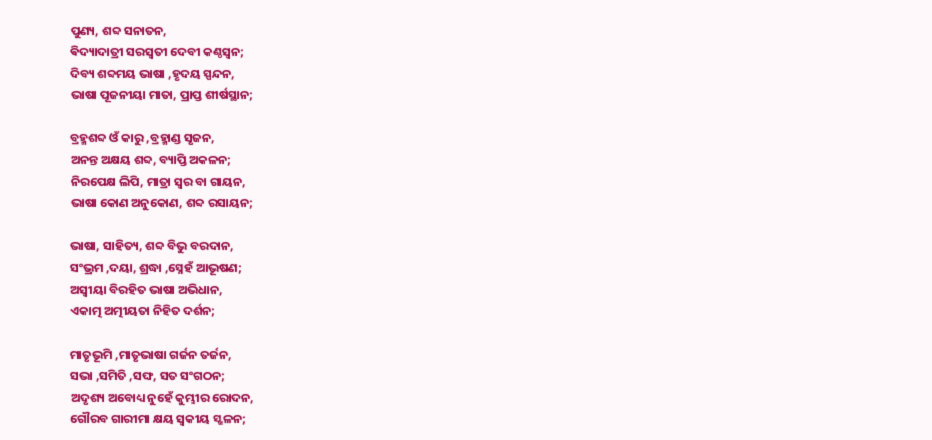ପୁଣ୍ୟ, ଶବ୍ଦ ସନାତନ,
ଵିଦ୍ୟାଦାତ୍ରୀ ସରସ୍ୱତୀ ଦେବୀ କଣ୍ଠସ୍ଵନ;
ଦିବ୍ୟ ଶବ୍ଦମୟ ଭାଷା ,ହୃଦୟ ସ୍ପନ୍ଦନ,
ଭାଷା ପୂଜନୀୟା ମାତା, ପ୍ରାପ୍ତ ଶୀର୍ଷସ୍ଥାନ;

ବ୍ରହ୍ମଶବ୍ଦ ଓଁ କାରୁ ,ବ୍ରହ୍ମାଣ୍ଡ ସୃଜନ,
ଅନନ୍ତ ଅକ୍ଷୟ ଶବ୍ଦ, ବ୍ୟାପ୍ତି ଅକଳନ;
ନିରପେକ୍ଷ ଲିପି, ମାତ୍ରା ସ୍ୱର ବା ଗାୟନ,
ଭାଷା କୋଣ ଅନୁକୋଣ, ଶବ୍ଦ ରସାୟନ;

ଭାଷା, ସାହିତ୍ୟ, ଶବ୍ଦ ବିଭୁ ବରଦାନ,
ସଂଭ୍ରମ ,ଦୟା, ଶ୍ରଦ୍ଧା ,ସ୍ନେହଁ ଆଭୂଷଣ;
ଅସ୍ୱୀୟା ବିରହିତ ଭାଷା ଅଭିଧାନ,
ଏକାତ୍ମ ଅତ୍ମୀୟତା ନିହିତ ଦର୍ଶନ;

ମାତୃଭୂମି ,ମାତୃଭାଷା ଗର୍ଜନ ତର୍ଜନ,
ସଭା ,ସମିତି ,ସଙ୍ଘ, ସତ ସଂଗଠନ;
ଅଦୃଶ୍ୟ ଅବୋଧ୍ୟ ନୁହେଁ କୁମ୍ଭୀର ରୋଦନ,
ଗୌରବ ଗାରୀମା କ୍ଷୟ ସ୍ଵକୀୟ ସ୍ଖଳନ;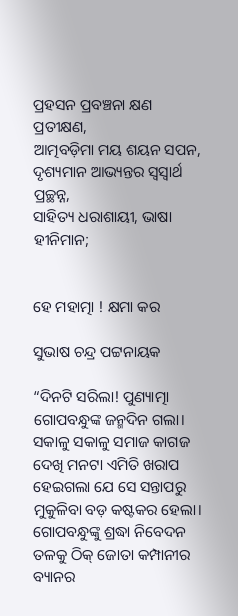ପ୍ରହସନ ପ୍ରବଞ୍ଚନା କ୍ଷଣ ପ୍ରତୀକ୍ଷଣ,
ଆତ୍ମବଡ଼ିମା ମୟ ଶୟନ ସପନ,
ଦୃଶ୍ୟମାନ ଆଭ୍ୟନ୍ତର ସ୍ବସ୍ୱାର୍ଥ ପ୍ରଚ୍ଛନ୍ନ,
ସାହିତ୍ୟ ଧରାଶାୟୀ, ଭାଷା ହୀନିମାନ;


ହେ ମହାତ୍ମା ! କ୍ଷମା କର

ସୁଭାଷ ଚନ୍ଦ୍ର ପଟ୍ଟନାୟକ

“ଦିନଟି ସରିଲା! ପୁଣ୍ୟାତ୍ମା ଗୋପବନ୍ଧୁଙ୍କ ଜନ୍ମଦିନ ଗଲା। ସକାଳୁ ସକାଳୁ ସମାଜ କାଗଜ ଦେଖି ମନଟା ଏମିତି ଖରାପ ହେଇଗଲା ଯେ ସେ ସନ୍ତାପରୁ ମୁକୁଳିବା ବଡ଼ କଷ୍ଟକର ହେଲା। ଗୋପବନ୍ଧୁଙ୍କୁ ଶ୍ରଦ୍ଧା ନିବେଦନ ତଳକୁ ଠିକ୍ ଜୋତା କମ୍ପାନୀର ବ୍ୟାନର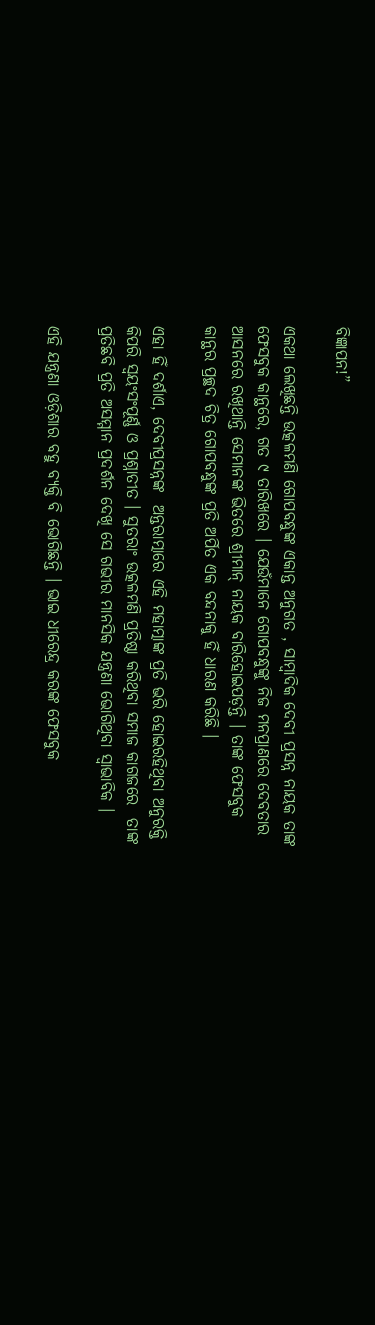ବିଜ୍ଞାପନ!”

ଏକଥା ଲେଖିଛନ୍ତି ଉତ୍କଳମଣି ଗୋପବନ୍ଧୁଙ୍କ ଏକାନ୍ତ ଅନୁଗତ , ସାମ୍ବାଦିକ ଦେବୀ ପ୍ରସନ୍ନ ନାୟକ ତାଙ୍କ ଫେସବୁକ କାନ୍ଥରେ, ଗତ ୯ ତାରିଖରେ । ଯେଉଁମାନେ ଗୋପବନ୍ଧୁଙ୍କୁ ନିଜ ମନପ୍ରାଣରେ ଦେବତାର ଆସନରେ ରଖିଥାନ୍ତି ସେମାନଙ୍କ ଭିତରେ ଶ୍ରୀମାନ୍ ନାୟକ ବାରିହୋଇପଡ଼ନ୍ତି । ତାଙ୍କ ଫେସବୁକ କାନ୍ଥର ପ୍ରଚ୍ଛଦ ଚିତ୍ର ଗୋପବନ୍ଧୁଙ୍କ ପ୍ରତି ଅର୍ପିତ ଏକ ବନ୍ଦନାକୁ ହିଁ ଧାରଣ କରିଛି ।

ଏହା ହିଁ ଦର୍ଶାଏ, ଦେବୀପ୍ରସନ୍ନଙ୍କ  ଅନ୍ତରାତ୍ମାରେ ଏହି ମହାତ୍ମାଙ୍କ ପ୍ରତି ଭରି ହୋଇରହିଥିବା ଅନୁରକ୍ତି କିପରି ସ୍ଵୟଂସଂପୂର୍ଣ୍ଣ ଓ ପ୍ରଶ୍ନାତୀତ । ସୁତରାଂ ଉତ୍କଳମଣି ପ୍ରତିଷ୍ଠା କରିଥିବା ସମାଜ କାଗଜରେ  ତାଙ୍କ ପ୍ରତିଛବି ପ୍ରତି ଅସମ୍ମାନ ପ୍ରଦର୍ଶନ ଦେଖି ସେ ଗଭୀର ମାନସିକ ଯନ୍ତ୍ରଣା ଭୋଗିଥିବା ସ୍ଵାଭାବିକ ।

ଏହି ଯନ୍ତ୍ରଣା ଓଡ଼ିଶାର ବହୁ ବ୍ୟକ୍ତି ବି ଭୋଗିଛନ୍ତି । ଭାଇ ଧୀରେନ୍ଦ୍ର କରଙ୍କ ଫେସବୁକ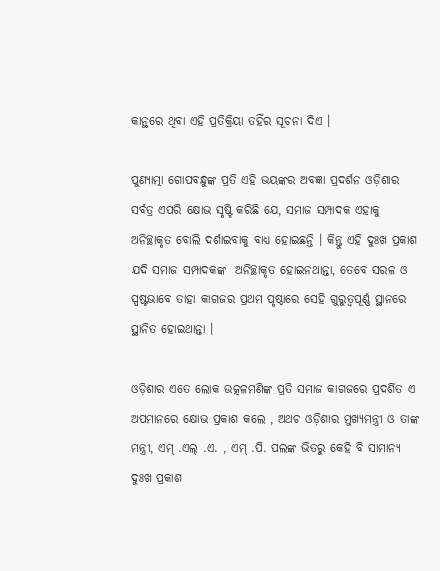କାନ୍ଥରେ ଥିବା ଏହି ପ୍ରତିକ୍ରିୟା ତହିଁର ସୂଚନା ଦିଏ ।

ପୁଣ୍ୟାତ୍ମା ଗୋପବନ୍ଧୁଙ୍କ ପ୍ରତି ଏହି ଭୟଙ୍କର ଅବଜ୍ଞା ପ୍ରଦର୍ଶନ ଓଡ଼ିଶାର ସର୍ବତ୍ର ଏପରି କ୍ଷୋଭ ସୃଷ୍ଟି କରିଛି ଯେ, ସମାଜ ସମ୍ପାଦକ ଏହାକୁ ଅନିଚ୍ଛାକୃତ ବୋଲି ଦର୍ଶାଇବାକୁ ବାଧ୍ୟ ହୋଇଛନ୍ତି । କିନ୍ତୁ ଏହି ଦୁଃଖ ପ୍ରକାଶ ଯଦି ସମାଜ ସମ୍ପାଦକଙ୍କ  ଅନିଚ୍ଛାକୃତ ହୋଇନଥାନ୍ତା, ତେବେ ସରଳ ଓ ସ୍ପଷ୍ଟଭାବେ ତାହା କାଗଜର ପ୍ରଥମ ପୃଷ୍ଠାରେ ସେହି ଗୁରୁତ୍ଵପୂର୍ଣ୍ଣ ସ୍ଥାନରେ ସ୍ଥାନିତ ହୋଇଥାନ୍ତା ।

ଓଡ଼ିଶାର ଏତେ ଲୋକ ଉତ୍କଳମଣିଙ୍କ ପ୍ରତି ସମାଜ କାଗଜରେ ପ୍ରଦର୍ଶିତ ଏ ଅପମାନରେ କ୍ଷୋଭ ପ୍ରକାଶ କଲେ , ଅଥଚ ଓଡ଼ିଶାର ମୁଖ୍ୟମନ୍ତ୍ରୀ ଓ ତାଙ୍କ ମନ୍ତ୍ରୀ, ଏମ୍ .ଏଲ୍ .ଏ. , ଏମ୍ .ପି. ପଲଙ୍କ ଭିତରୁ କେହି ବି ସାମାନ୍ୟ ଦୁଃଖ ପ୍ରକାଶ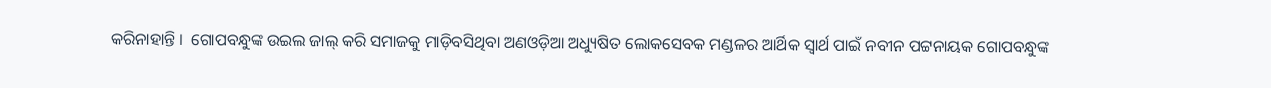କରିନାହାନ୍ତି ।  ଗୋପବନ୍ଧୁଙ୍କ ଉଇଲ ଜାଲ୍ କରି ସମାଜକୁ ମାଡ଼ିବସିଥିବା ଅଣଓଡ଼ିଆ ଅଧ୍ୟୁଷିତ ଲୋକସେବକ ମଣ୍ଡଳର ଆର୍ଥିକ ସ୍ଵାର୍ଥ ପାଇଁ ନବୀନ ପଟ୍ଟନାୟକ ଗୋପବନ୍ଧୁଙ୍କ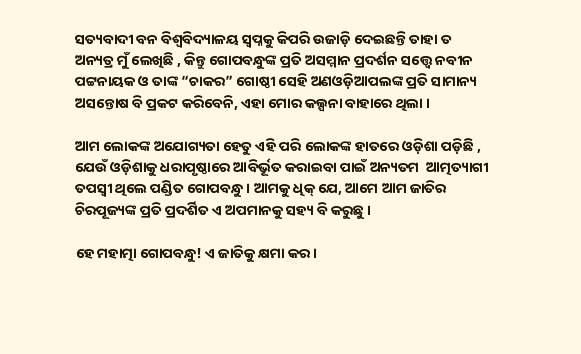ସତ୍ୟବାଦୀ ବନ ବିଶ୍ଵବିଦ୍ୟାଳୟ ସ୍ଵପ୍ନକୁ କିପରି ଉଜାଡ଼ି ଦେଇଛନ୍ତି ତାହା ତ ଅନ୍ୟତ୍ର ମୁଁ ଲେଖିଛି , କିନ୍ତୁ ଗୋପବନ୍ଧୁଙ୍କ ପ୍ରତି ଅସମ୍ମାନ ପ୍ରଦର୍ଶନ ସତ୍ତ୍ୱେ ନବୀନ ପଟ୍ଟନାୟକ ଓ ତାଙ୍କ “ଚାକର” ଗୋଷ୍ଠୀ ସେହି ଅଣଓଡ଼ିଆପଲଙ୍କ ପ୍ରତି ସାମାନ୍ୟ ଅସନ୍ତୋଷ ବି ପ୍ରକଟ କରିବେନି, ଏହା ମୋର କଲ୍ପନା ବାହାରେ ଥିଲା ।

ଆମ ଲୋକଙ୍କ ଅଯୋଗ୍ୟତା ହେତୁ ଏହି ପରି ଲୋକଙ୍କ ହାତରେ ଓଡ଼ିଶା ପଡ଼ିଛି , ଯେଉଁ ଓଡ଼ିଶାକୁ ଧରାପୃଷ୍ଠାରେ ଆବିର୍ଭୂତ କରାଇବା ପାଇଁ ଅନ୍ୟତମ  ଆତ୍ମତ୍ୟାଗୀ ତପସ୍ଵୀ ଥିଲେ ପଣ୍ଡିତ ଗୋପବନ୍ଧୁ । ଆମକୁ ଧିକ୍ ଯେ, ଆମେ ଆମ ଜାତିର ଚିରପୂଜ୍ୟଙ୍କ ପ୍ରତି ପ୍ରଦର୍ଶିତ ଏ ଅପମାନକୁ ସହ୍ୟ ବି କରୁଛୁ ।

ହେ ମହାତ୍ମା ଗୋପବନ୍ଧୁ! ଏ ଜାତିକୁ କ୍ଷମା କର ।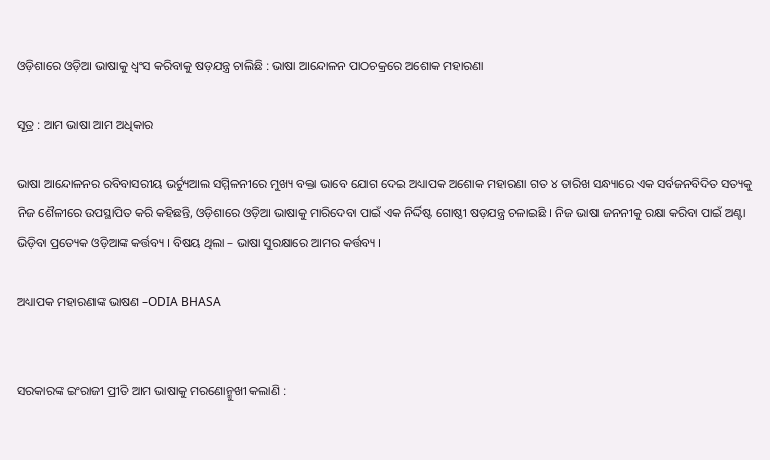ଓଡ଼ିଶାରେ ଓଡ଼ିଆ ଭାଷାକୁ ଧ୍ଵଂସ କରିବାକୁ ଷଡ଼ଯନ୍ତ୍ର ଚାଲିଛି : ଭାଷା ଆନ୍ଦୋଳନ ପାଠଚକ୍ରରେ ଅଶୋକ ମହାରଣା

ସୂତ୍ର : ଆମ ଭାଷା ଆମ ଅଧିକାର

ଭାଷା ଆନ୍ଦୋଳନର ରବିବାସରୀୟ ଭର୍ଚ୍ୟୁଆଲ ସମ୍ମିଳନୀରେ ମୁଖ୍ୟ ବକ୍ତା ଭାବେ ଯୋଗ ଦେଇ ଅଧ୍ୟାପକ ଅଶୋକ ମହାରଣା ଗତ ୪ ତାରିଖ ସନ୍ଧ୍ୟାରେ ଏକ ସର୍ବଜନବିଦିତ ସତ୍ୟକୁ ନିଜ ଶୈଳୀରେ ଉପସ୍ଥାପିତ କରି କହିଛନ୍ତି, ଓଡ଼ିଶାରେ ଓଡ଼ିଆ ଭାଷାକୁ ମାରିଦେବା ପାଇଁ ଏକ ନିର୍ଦ୍ଦିଷ୍ଟ ଗୋଷ୍ଠୀ ଷଡ଼ଯନ୍ତ୍ର ଚଳାଇଛି । ନିଜ ଭାଷା ଜନନୀକୁ ରକ୍ଷା କରିବା ପାଇଁ ଅଣ୍ଟା ଭିଡ଼ିବା ପ୍ରତ୍ୟେକ ଓଡ଼ିଆଙ୍କ କର୍ତ୍ତବ୍ୟ । ବିଷୟ ଥିଲା – ଭାଷା ସୁରକ୍ଷାରେ ଆମର କର୍ତ୍ତବ୍ୟ ।

ଅଧ୍ୟାପକ ମହାରଣାଙ୍କ ଭାଷଣ –ODIA BHASA


ସରକାରଙ୍କ ଇଂରାଜୀ ପ୍ରୀତି ଆମ ଭାଷାକୁ ମରଣୋନ୍ମୁଖୀ କଲାଣି :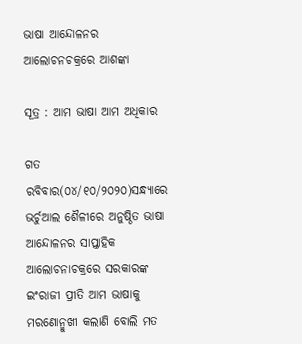ଭାଷା ଆନ୍ଦୋଳନର ଆଲୋଚନଚକ୍ରରେ ଆଶଙ୍କା

ସୂତ୍ର : ଆମ ଭାଷା ଆମ ଅଧିକାର

ଗତ ରବିବାର(୦୪/୧୦/୨୦୨୦)ସନ୍ଧ୍ୟାରେ ଭର୍ଚୁଆଲ ଶୈଳୀରେ ଅନୁଷ୍ଠିତ ଭାଷା ଆନ୍ଦୋଳନର ସାପ୍ତାହିକ ଆଲୋଚନାଚକ୍ରରେ ସରକାରଙ୍କ ଇଂରାଜୀ ପ୍ରୀତି ଆମ ଭାଷାକୁ ମରଣୋନ୍ମୁଖୀ କଲାଣି ବୋଲି ମତ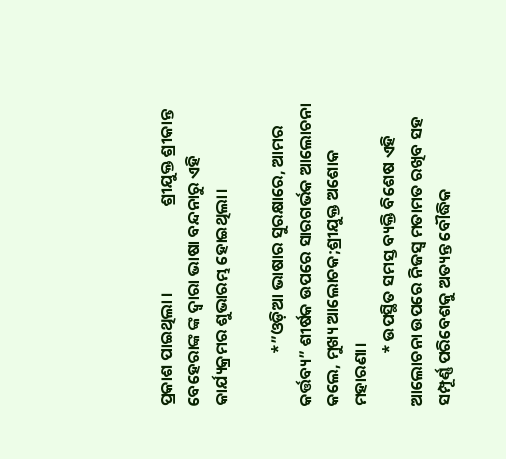ପ୍ରକାଶ ପାଇଥିଲା ।                       ଶ୍ରୀଯୁକ୍ତ ଶ୍ରୀକାନ୍ତ ବେହେରାଙ୍କ ଙ୍କ ଦ୍ୱାରା ଭାଷା ବନ୍ଦନାରୁ ଏହି କାର୍ଯ୍ୟକ୍ରମର ଶୁଭାରମ୍ଭ ହୋଇଥିଲା।

              *”ଓଡ଼ିଆ ଭାଷାର ସୁରକ୍ଷାରେ, ଆମର କର୍ତ୍ତବ୍ୟ” ଶୀର୍ଷକ ଉପରେ ସାରଗର୍ଭକ ଆଲୋଚନା କଲେ, ମୁଖ୍ୟ ଆଲୋଚକ;ଶ୍ରୀଯୁକ୍ତ ଅଶୋକ ମହାରଣା।
              * ଉପସ୍ଥିତ ସମସ୍ତ ବ୍ୟକ୍ତି ବିଶେଷ ଏହି ଆଲୋଚନା ଉପରେ ନିଜସ୍ୱ ମତାମତ ରଖିବ ସହ ସମ୍ପୂର୍ଣ୍ଣ ପରିବେଶକୁ ଅତ୍ୟନ୍ତ ବୌଦ୍ଧିକ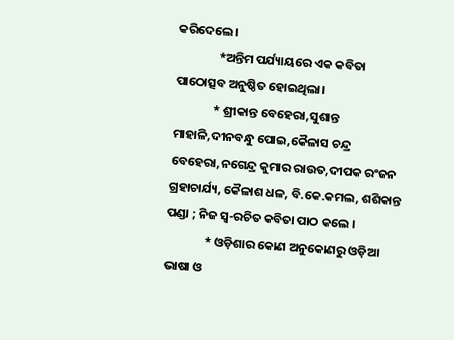କରିଦେଲେ।
               *ଅନ୍ତିମ ପର୍ଯ୍ୟାୟରେ ଏକ କବିତା ପାଠୋତ୍ସବ ଅନୁଷ୍ଠିତ ହୋଇଥିଲା।
              * ଶ୍ରୀକାନ୍ତ ବେହେରା,ସୁଶାନ୍ତ ମାହାଳି,ଦୀନବନ୍ଧୁ ପୋଇ,କୈଳାସ ଚନ୍ଦ୍ର ବେହେରା,ନଗେନ୍ଦ୍ର କୁମାର ରାଉତ,ଦୀପକ ରଂଜନ ଗ୍ରହାଚାର୍ଯ୍ୟ, କୈଳାଶ ଧଳ, ବି.କେ.କମଲ, ଶଶିକାନ୍ତ ପଣ୍ଡା ; ନିଜ ସ୍ୱ-ରଚିତ କବିତା ପାଠ କଲେ ।
              * ଓଡ଼ିଶାର କୋଣ ଅନୁକୋଣରୁ ଓଡ଼ିଆ ଭାଷା ଓ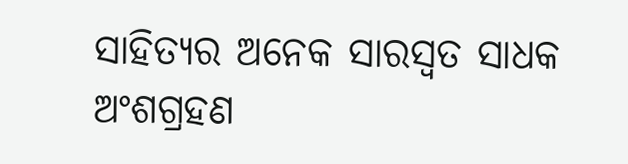ସାହିତ୍ୟର ଅନେକ ସାରସ୍ୱତ ସାଧକ ଅଂଶଗ୍ରହଣ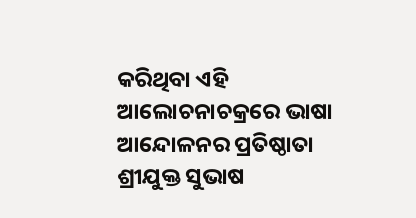କରିଥିବା ଏହି ଆଲୋଚନାଚକ୍ରରେ ଭାଷା ଆନ୍ଦୋଳନର ପ୍ରତିଷ୍ଠାତା ଶ୍ରୀଯୁକ୍ତ ସୁଭାଷ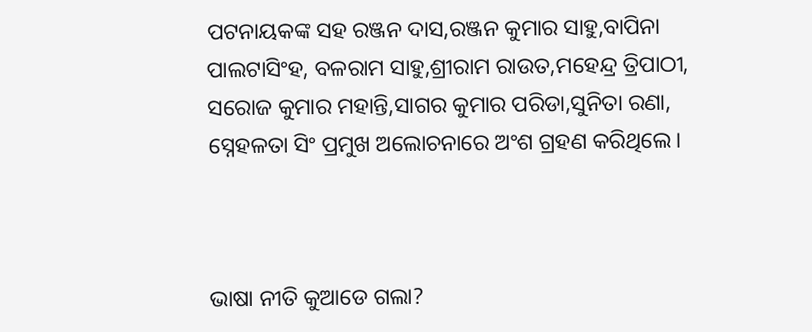ପଟନାୟକଙ୍କ ସହ ରଞ୍ଜନ ଦାସ,ରଞ୍ଜନ କୁମାର ସାହୁ,ବାପିନା ପାଲଟାସିଂହ, ବଳରାମ ସାହୁ,ଶ୍ରୀରାମ ରାଉତ,ମହେନ୍ଦ୍ର ତ୍ରିପାଠୀ, ସରୋଜ କୁମାର ମହାନ୍ତି,ସାଗର କୁମାର ପରିଡା,ସୁନିତା ରଣା, ସ୍ନେହଳତା ସିଂ ପ୍ରମୁଖ ଅଲୋଚନାରେ ଅଂଶ ଗ୍ରହଣ କରିଥିଲେ।



ଭାଷା ନୀତି କୁଆଡେ ଗଲା?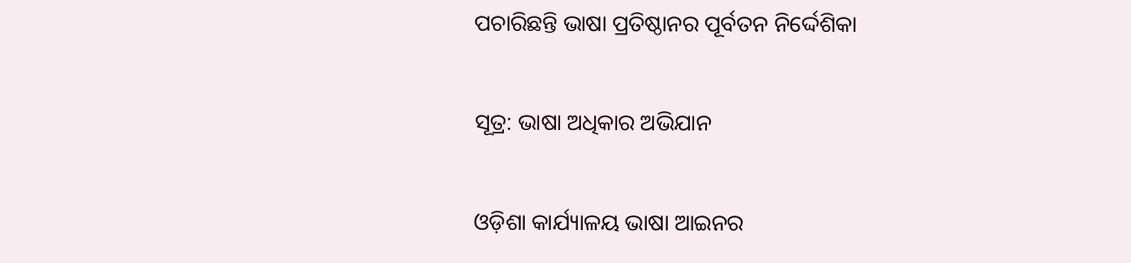ପଚାରିଛନ୍ତି ଭାଷା ପ୍ରତିଷ୍ଠାନର ପୂର୍ବତନ ନିର୍ଦ୍ଦେଶିକା

ସୂତ୍ର: ଭାଷା ଅଧିକାର ଅଭିଯାନ

ଓଡ଼ିଶା କାର୍ଯ୍ୟାଳୟ ଭାଷା ଆଇନର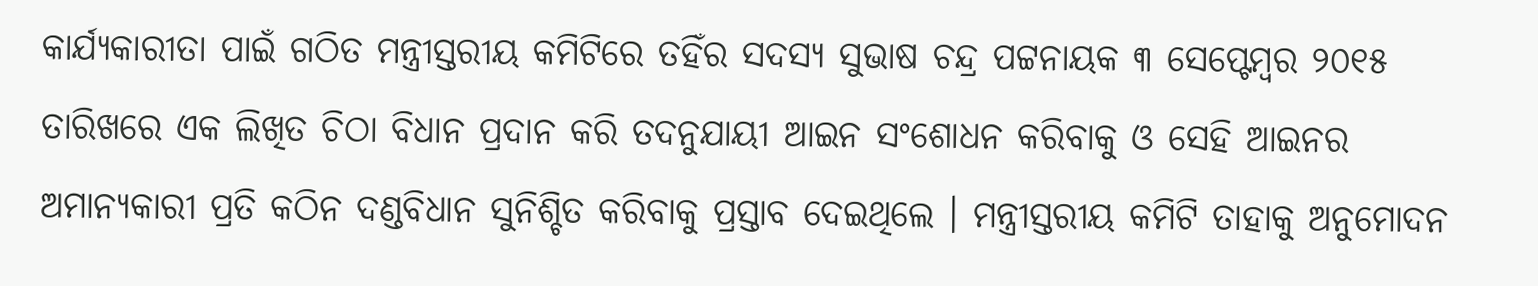କାର୍ଯ୍ୟକାରୀତା ପାଇଁ ଗଠିତ ମନ୍ତ୍ରୀସ୍ତରୀୟ କମିଟିରେ ତହିଁର ସଦସ୍ୟ ସୁଭାଷ ଚନ୍ଦ୍ର ପଟ୍ଟନାୟକ ୩ ସେପ୍ଟେମ୍ବର ୨୦୧୫ ତାରିଖରେ ଏକ ଲିଖିତ ଚିଠା ବିଧାନ ପ୍ରଦାନ କରି ତଦନୁଯାୟୀ ଆଇନ ସଂଶୋଧନ କରିବାକୁ ଓ ସେହି ଆଇନର ଅମାନ୍ୟକାରୀ ପ୍ରତି କଠିନ ଦଣ୍ଡବିଧାନ ସୁନିଶ୍ଚିତ କରିବାକୁ ପ୍ରସ୍ତାବ ଦେଇଥିଲେ । ମନ୍ତ୍ରୀସ୍ତରୀୟ କମିଟି ତାହାକୁ ଅନୁମୋଦନ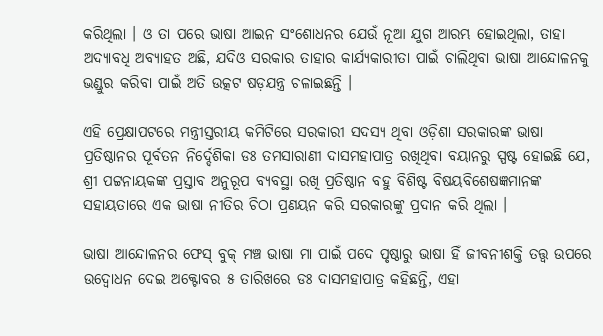କରିଥିଲା । ଓ ତା ପରେ ଭାଷା ଆଇନ ସଂଶୋଧନର ଯେଉଁ ନୂଆ ଯୁଗ ଆରମ୍ଭ ହୋଇଥିଲା, ତାହା ଅଦ୍ୟାବଧି ଅବ୍ୟାହତ ଅଛି, ଯଦିଓ ସରକାର ତାହାର କାର୍ଯ୍ୟକାରୀତା ପାଇଁ ଚାଲିଥିବା ଭାଷା ଆନ୍ଦୋଳନକୁ ଭଣ୍ଡୁର କରିବା ପାଇଁ ଅତି ଉତ୍କଟ ଷଡ଼ଯନ୍ତ୍ର ଚଳାଇଛନ୍ତି ।

ଏହି ପ୍ରେକ୍ଷାପଟରେ ମନ୍ତ୍ରୀସ୍ତରୀୟ କମିଟିରେ ସରକାରୀ ସଦସ୍ୟ ଥିବା ଓଡ଼ିଶା ସରକାରଙ୍କ ଭାଷା ପ୍ରତିଷ୍ଠାନର ପୂର୍ବତନ ନିର୍ଦ୍ଦେଶିକା ଡଃ ତମସାରାଣୀ ଦାସମହାପାତ୍ର ରଖିଥିବା ବୟାନରୁ ସ୍ପଷ୍ଟ ହୋଇଛି ଯେ, ଶ୍ରୀ ପଟ୍ଟନାୟକଙ୍କ ପ୍ରସ୍ତାବ ଅନୁରୂପ ବ୍ୟବସ୍ଥା ରଖି ପ୍ରତିଷ୍ଠାନ ବହୁ ବିଶିଷ୍ଟ ବିଷୟବିଶେଷଜ୍ଞମାନଙ୍କ ସହାୟତାରେ ଏକ ଭାଷା ନୀତିର ଚିଠା ପ୍ରଣୟନ କରି ସରକାରଙ୍କୁ ପ୍ରଦାନ କରି ଥିଲା ।

ଭାଷା ଆନ୍ଦୋଳନର ଫେସ୍ ବୁକ୍ ମଞ୍ଚ ଭାଷା ମା ପାଇଁ ପଦେ ପୃଷ୍ଠାରୁ ଭାଷା ହିଁ ଜୀବନୀଶକ୍ତି ତତ୍ତ୍ଵ ଉପରେ ଉଦ୍ବୋଧନ ଦେଇ ଅକ୍ଟୋବର ୫ ତାରିଖରେ ଡଃ ଦାସମହାପାତ୍ର କହିଛନ୍ତି, ଏହା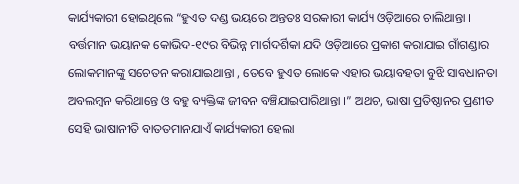କାର୍ଯ୍ୟକାରୀ ହୋଇଥିଲେ “ହୁଏତ ଦଣ୍ଡ ଭୟରେ ଅନ୍ତତଃ ସରକାରୀ କାର୍ଯ୍ୟ ଓଡ଼ିଆରେ ଚାଲିଥାନ୍ତା । ବର୍ତ୍ତମାନ ଭୟାନକ କୋଭିଦ-୧୯ର ବିଭିନ୍ନ ମାର୍ଗଦର୍ଶିକା ଯଦି ଓଡ଼ିଆରେ ପ୍ରକାଶ କରାଯାଇ ଗାଁଗଣ୍ଡାର ଲୋକମାନଙ୍କୁ ସଚେତନ କରାଯାଇଥାନ୍ତା , ତେବେ ହୁଏତ ଲୋକେ ଏହାର ଭୟାବହତା ବୁଝି ସାବଧାନତା ଅବଲମ୍ବନ କରିଥାନ୍ତେ ଓ ବହୁ ବ୍ୟକ୍ତିଙ୍କ ଜୀବନ ବଞ୍ଚିଯାଇପାରିଥାନ୍ତା ।” ଅଥଚ, ଭାଷା ପ୍ରତିଷ୍ଠାନର ପ୍ରଣୀତ ସେହି ଭାଷାନୀତି ବାତତମାନଯାଏଁ କାର୍ଯ୍ୟକାରୀ ହେଲା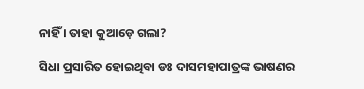ନାହିଁ । ତାହା କୁଆଡ଼େ ଗଲା?

ସିଧା ପ୍ରସାରିତ ହୋଇଥିବା ଡଃ ଦାସମହାପାତ୍ରଙ୍କ ଭାଷଣର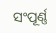ସଂପୂର୍ଣ୍ଣ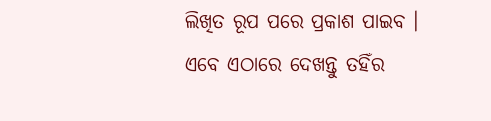ଲିଖିତ ରୂପ ପରେ ପ୍ରକାଶ ପାଇବ । ଏବେ ଏଠାରେ ଦେଖନ୍ତୁ ତହିଁର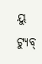ୟୁ ଟ୍ୟୁବ୍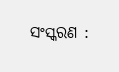ସଂସ୍କରଣ :